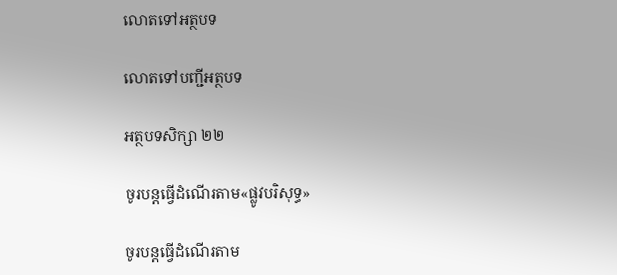លោតទៅអត្ថបទ

លោតទៅបញ្ជីអត្ថបទ

អត្ថបទសិក្សា ២២

ចូរបន្តធ្វើដំណើរតាម«ផ្លូវបរិសុទ្ធ»

ចូរបន្តធ្វើដំណើរតាម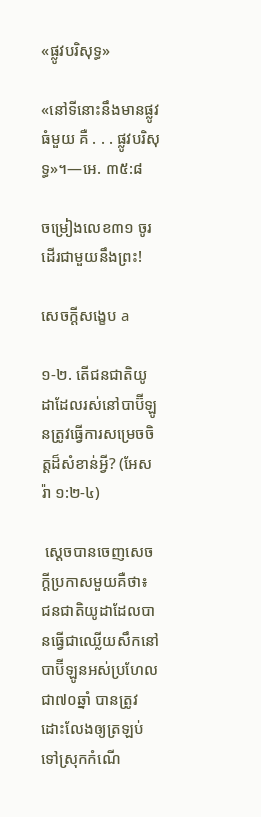«ផ្លូវបរិសុទ្ធ»

«នៅទីនោះនឹងមានផ្លូវធំមួយ គឺ . . . ផ្លូវបរិសុទ្ធ»។—អេ. ៣៥:៨

ចម្រៀងលេខ៣១ ចូរដើរជាមួយនឹងព្រះ!

សេចក្ដីសង្ខេប a

១-២. តើជនជាតិយូដាដែលរស់នៅបាប៊ីឡូនត្រូវធ្វើការសម្រេចចិត្តដ៏សំខាន់អ្វី? (អែសរ៉ា ១:២-៤)

 ស្ដេចបានចេញសេចក្ដីប្រកាសមួយគឺថា៖ ជនជាតិយូដាដែលបានធ្វើជាឈ្លើយសឹកនៅបាប៊ីឡូនអស់ប្រហែលជា៧០ឆ្នាំ បានត្រូវដោះលែងឲ្យត្រឡប់ទៅស្រុកកំណើ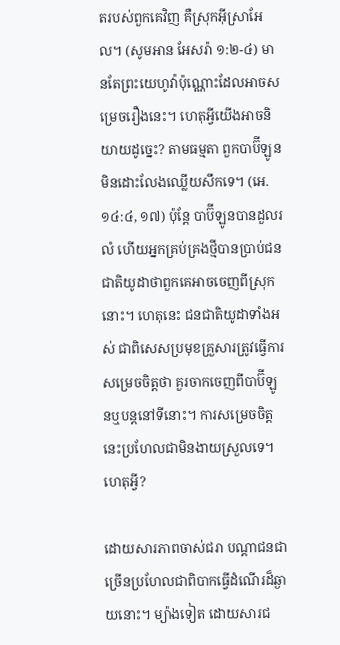តរបស់ពួកគេវិញ គឺស្រុកអ៊ីស្រាអែល។ (សូមអាន អែសរ៉ា ១:២-៤) មានតែព្រះយេហូវ៉ាប៉ុណ្ណោះដែលអាចសម្រេចរឿងនេះ។ ហេតុអ្វីយើងអាចនិយាយដូច្នេះ? តាមធម្មតា ពួកបាប៊ីឡូនមិនដោះលែងឈ្លើយសឹកទេ។ (អេ. ១៤:៤, ១៧) ប៉ុន្តែ បាប៊ីឡូនបានដួលរលំ ហើយអ្នកគ្រប់គ្រងថ្មីបានប្រាប់ជនជាតិយូដាថាពួកគេអាចចេញពីស្រុកនោះ។ ហេតុនេះ ជនជាតិយូដាទាំងអស់ ជាពិសេសប្រមុខគ្រួសារត្រូវធ្វើការសម្រេចចិត្តថា គួរចាកចេញពីបាប៊ីឡូនឬបន្តនៅទីនោះ។ ការសម្រេចចិត្តនេះប្រហែលជាមិនងាយស្រួលទេ។ ហេតុអ្វី?

ដោយសារភាពចាស់ជរា បណ្ដាជនជាច្រើនប្រហែលជាពិបាកធ្វើដំណើរដ៏ឆ្ងាយនោះ។ ម្យ៉ាងទៀត ដោយសារជ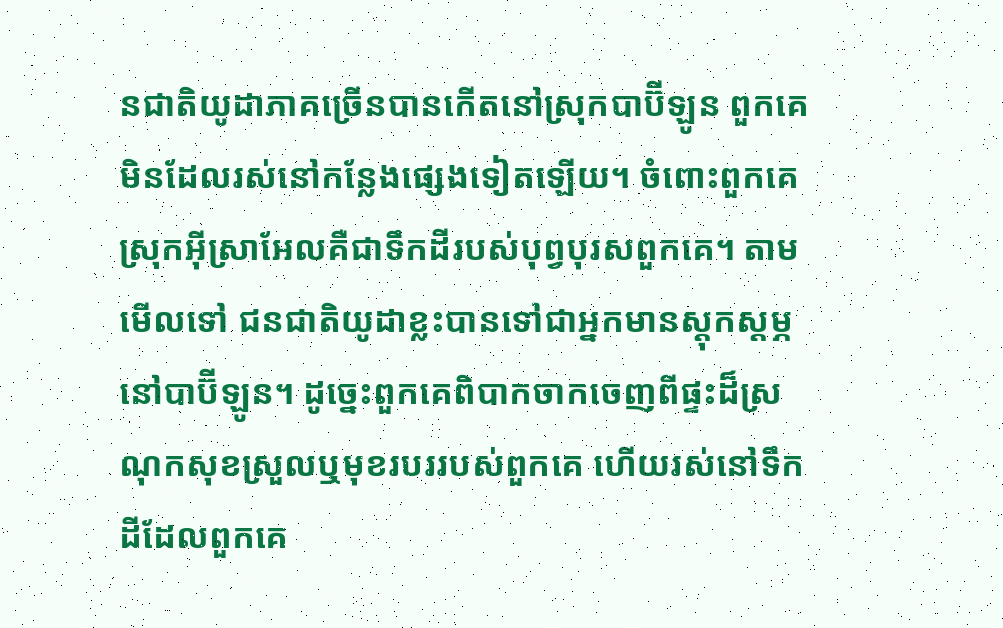នជាតិយូដាភាគច្រើនបានកើតនៅស្រុកបាប៊ីឡូន ពួកគេមិនដែលរស់នៅកន្លែងផ្សេងទៀតឡើយ។ ចំពោះពួកគេ ស្រុកអ៊ីស្រាអែលគឺជាទឹកដីរបស់បុព្វបុរសពួកគេ។ តាមមើលទៅ ជនជាតិយូដាខ្លះបានទៅជាអ្នកមានស្ដុកស្ដម្ភនៅបាប៊ីឡូន។ ដូច្នេះពួកគេពិបាកចាកចេញពីផ្ទះដ៏ស្រណុកសុខស្រួលឬមុខរបររបស់ពួកគេ ហើយរស់នៅទឹកដីដែលពួកគេ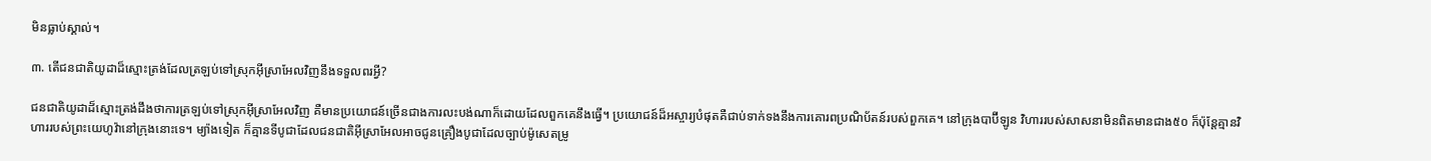មិនធ្លាប់ស្គាល់។

៣. តើជនជាតិយូដាដ៏ស្មោះត្រង់ដែលត្រឡប់ទៅស្រុកអ៊ីស្រាអែលវិញនឹងទទួលពរអ្វី?

ជនជាតិយូដាដ៏ស្មោះត្រង់ដឹងថាការត្រឡប់ទៅស្រុកអ៊ីស្រាអែលវិញ គឺមានប្រយោជន៍ច្រើនជាងការលះបង់ណាក៏ដោយដែលពួកគេនឹងធ្វើ។ ប្រយោជន៍ដ៏អស្ចារ្យបំផុតគឺជាប់ទាក់ទងនឹងការគោរពប្រណិប័តន៍របស់ពួកគេ។ នៅក្រុងបាប៊ីឡូន វិហាររបស់សាសនាមិនពិតមានជាង៥០ ក៏ប៉ុន្តែគ្មានវិហាររបស់ព្រះយេហូវ៉ានៅក្រុងនោះទេ។ ម្យ៉ាងទៀត ក៏គ្មានទីបូជាដែលជនជាតិអ៊ីស្រាអែលអាចជូនគ្រឿងបូជាដែលច្បាប់ម៉ូសេតម្រូ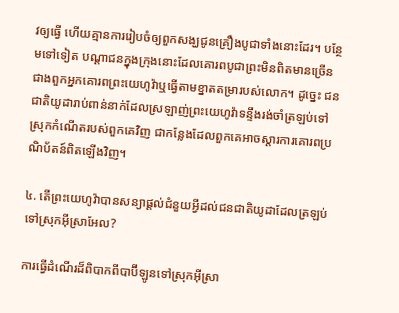វឲ្យធ្វើ ហើយគ្មានការរៀបចំឲ្យពួកសង្ឃជូនគ្រឿងបូជាទាំងនោះដែរ។ បន្ថែមទៅទៀត បណ្ដាជនក្នុងក្រុងនោះដែលគោរពបូជាព្រះមិនពិតមានច្រើនជាងពួកអ្នកគោរពព្រះយេហូវ៉ាឬធ្វើតាមខ្នាតតម្រារបស់លោក។ ដូច្នេះ ជនជាតិយូដារាប់ពាន់នាក់ដែលស្រឡាញ់ព្រះយេហូវ៉ាទន្ទឹងរង់ចាំត្រឡប់ទៅស្រុកកំណើតរបស់ពួកគេវិញ ជាកន្លែងដែលពួកគេអាចស្ដារការគោរពប្រណិប័តន៍ពិតឡើងវិញ។

៤. តើព្រះយេហូវ៉ាបានសន្យាផ្ដល់ជំនួយអ្វីដល់ជនជាតិយូដាដែលត្រឡប់ទៅស្រុកអ៊ីស្រាអែល?

ការធ្វើដំណើរដ៏ពិបាកពីបាប៊ីឡូនទៅស្រុកអ៊ីស្រា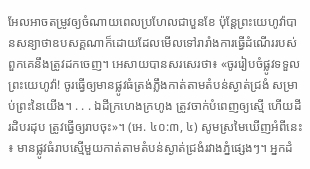អែលអាចតម្រូវឲ្យចំណាយពេលប្រហែលជាបួនខែ ប៉ុន្តែព្រះយេហូវ៉ាបានសន្យាថាឧបសគ្គណាក៏ដោយដែលមើលទៅរារាំងការធ្វើដំណើររបស់ពួកគេនឹងត្រូវដកចេញ។ អេសាយបានសរសេរថា៖ «ចូររៀបចំផ្លូវទទួលព្រះយេហូវ៉ា! ចូរធ្វើឲ្យមានផ្លូវធំត្រង់ភ្លឹងកាត់តាមតំបន់ស្ងាត់ជ្រងំ សម្រាប់ព្រះនៃយើង។ . . . ឯដីក្រហេងក្រហូង ត្រូវចាក់បំពេញឲ្យស្មើ ហើយដីរដិបរដុប ត្រូវធ្វើឲ្យរាបចុះ»។ (អេ. ៤០:៣, ៤) សូមស្រមៃឃើញអំពីនេះ៖ មានផ្លូវធំរាបស្មើមួយកាត់តាមតំបន់ស្ងាត់ជ្រងំរវាងភ្នំផ្សេងៗ។ អ្នកដំ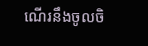ណើរនឹងចូលចិ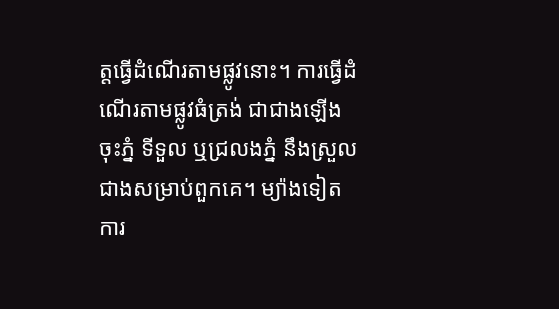ត្តធ្វើដំណើរតាមផ្លូវនោះ។ ការធ្វើដំណើរតាមផ្លូវធំត្រង់ ជាជាងឡើងចុះភ្នំ ទីទួល ឬជ្រលងភ្នំ នឹងស្រួលជាងសម្រាប់ពួកគេ។ ម្យ៉ាងទៀត ការ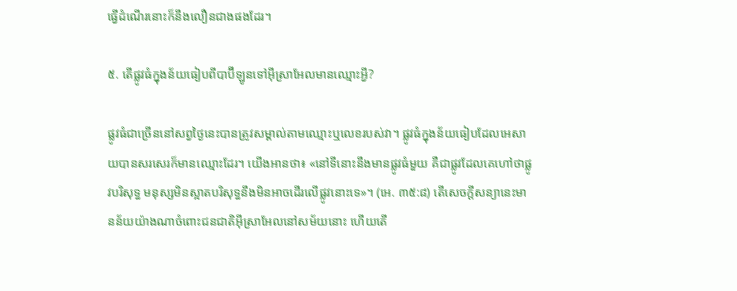ធ្វើដំណើរនោះក៏នឹងលឿនជាងផងដែរ។

៥. តើផ្លូវធំក្នុងន័យធៀបពីបាប៊ីឡូនទៅអ៊ីស្រាអែលមានឈ្មោះអ្វី?

ផ្លូវធំជាច្រើននៅសព្វថ្ងៃនេះបានត្រូវសម្គាល់តាមឈ្មោះឬលេខរបស់វា។ ផ្លូវធំក្នុងន័យធៀបដែលអេសាយបានសរសេរក៏មានឈ្មោះដែរ។ យើងអានថា៖ «នៅទីនោះនឹងមានផ្លូវធំមួយ គឺជាផ្លូវដែលគេហៅថាផ្លូវបរិសុទ្ធ មនុស្សមិនស្អាតបរិសុទ្ធនឹងមិនអាចដើរលើផ្លូវនោះទេ»។ (អេ. ៣៥:៨) តើសេចក្ដីសន្យានេះមានន័យយ៉ាងណាចំពោះជនជាតិអ៊ីស្រាអែលនៅសម័យនោះ ហើយតើ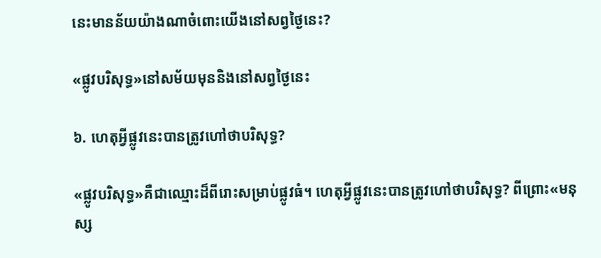នេះមានន័យយ៉ាងណាចំពោះយើងនៅសព្វថ្ងៃនេះ?

«ផ្លូវបរិសុទ្ធ»នៅសម័យមុននិងនៅសព្វថ្ងៃនេះ

៦. ហេតុអ្វីផ្លូវនេះបានត្រូវហៅថាបរិសុទ្ធ?

«ផ្លូវបរិសុទ្ធ»គឺជាឈ្មោះដ៏ពីរោះសម្រាប់ផ្លូវធំ។ ហេតុអ្វីផ្លូវនេះបានត្រូវហៅថាបរិសុទ្ធ? ពីព្រោះ«មនុស្ស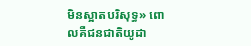មិនស្អាតបរិសុទ្ធ» ពោលគឺជនជាតិយូដា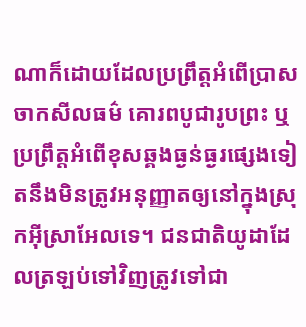ណាក៏ដោយដែលប្រព្រឹត្តអំពើប្រាសចាកសីលធម៌ គោរពបូជារូបព្រះ ឬប្រព្រឹត្តអំពើខុសឆ្គងធ្ងន់ធ្ងរផ្សេងទៀតនឹងមិនត្រូវអនុញ្ញាតឲ្យនៅក្នុងស្រុកអ៊ីស្រាអែលទេ។ ជនជាតិយូដាដែលត្រឡប់ទៅវិញត្រូវទៅជា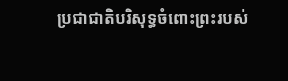ប្រជាជាតិបរិសុទ្ធចំពោះព្រះរបស់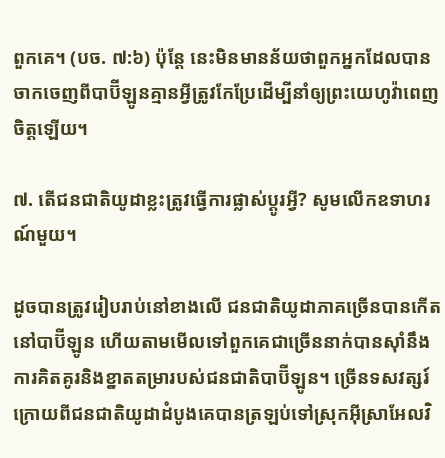ពួកគេ។ (បច. ៧:៦) ប៉ុន្តែ នេះមិនមានន័យថាពួកអ្នកដែលបានចាកចេញពីបាប៊ីឡូនគ្មានអ្វីត្រូវកែប្រែដើម្បីនាំឲ្យព្រះយេហូវ៉ាពេញចិត្តឡើយ។

៧. តើជនជាតិយូដាខ្លះត្រូវធ្វើការផ្លាស់ប្ដូរអ្វី? សូមលើកឧទាហរណ៍មួយ។

ដូចបានត្រូវរៀបរាប់នៅខាងលើ ជនជាតិយូដាភាគច្រើនបានកើតនៅបាប៊ីឡូន ហើយតាមមើលទៅពួកគេជាច្រើននាក់បានស៊ាំនឹងការគិតគូរនិងខ្នាតតម្រារបស់ជនជាតិបាប៊ីឡូន។ ច្រើនទសវត្សរ៍ក្រោយពីជនជាតិយូដាដំបូងគេបានត្រឡប់ទៅស្រុកអ៊ីស្រាអែលវិ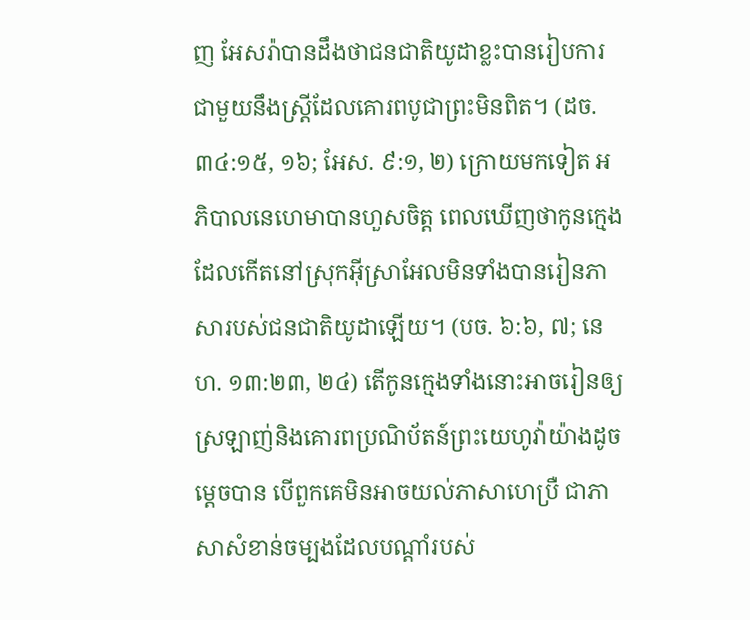ញ អែសរ៉ាបានដឹងថាជនជាតិយូដាខ្លះបានរៀបការជាមួយនឹងស្ត្រីដែលគោរពបូជាព្រះមិនពិត។ (ដច. ៣៤:១៥, ១៦; អែស. ៩:១, ២) ក្រោយមកទៀត អភិបាលនេហេមាបានហួសចិត្ត ពេលឃើញថាកូនក្មេងដែលកើតនៅស្រុកអ៊ីស្រាអែលមិនទាំងបានរៀនភាសារបស់ជនជាតិយូដាឡើយ។ (បច. ៦:៦, ៧; នេហ. ១៣:២៣, ២៤) តើកូនក្មេងទាំងនោះអាចរៀនឲ្យស្រឡាញ់និងគោរពប្រណិប័តន៍ព្រះយេហូវ៉ាយ៉ាងដូចម្ដេចបាន បើពួកគេមិនអាចយល់ភាសាហេប្រឺ ជាភាសាសំខាន់ចម្បងដែលបណ្ដាំរបស់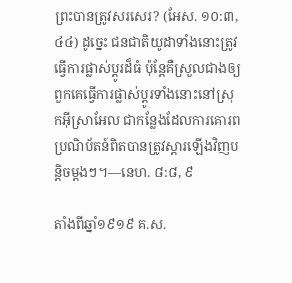ព្រះបានត្រូវសរសេរ? (អែស. ១០:៣, ៤៤) ដូច្នេះ ជនជាតិយូដាទាំងនោះត្រូវធ្វើការផ្លាស់ប្ដូរដ៏ធំ ប៉ុន្តែគឺស្រួលជាងឲ្យពួកគេធ្វើការផ្លាស់ប្ដូរទាំងនោះនៅស្រុកអ៊ីស្រាអែល ជាកន្លែងដែលការគោរពប្រណិប័តន៍ពិតបានត្រូវស្ដារឡើងវិញបន្តិចម្ដងៗ។—នេហ. ៨:៨, ៩

តាំងពីឆ្នាំ១៩១៩ គ.ស.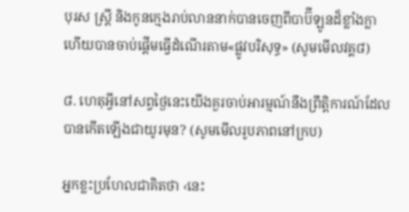បុរស ស្ត្រី និងកូនក្មេងរាប់លាននាក់បានចេញពីបាប៊ីឡូនដ៏ខ្លាំងក្លា ហើយបានចាប់ផ្ដើមធ្វើដំណើរតាម«ផ្លូវបរិសុទ្ធ» (សូមមើលវគ្គ៨)

៨. ហេតុអ្វីនៅសព្វថ្ងៃនេះយើងគួរចាប់អារម្មណ៍នឹងព្រឹត្តិការណ៍ដែលបានកើតឡើងជាយូរមុន? (សូមមើលរូបភាពនៅក្រប)

អ្នកខ្លះប្រហែលជាគិតថា ‹នេះ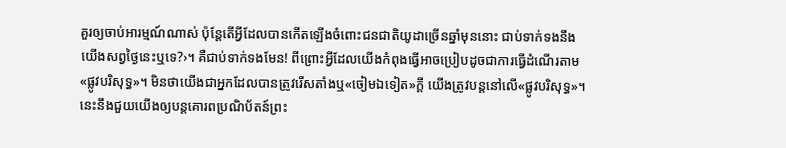គួរឲ្យចាប់អារម្មណ៍ណាស់ ប៉ុន្តែតើអ្វីដែលបានកើតឡើងចំពោះជនជាតិយូដាច្រើនឆ្នាំមុននោះ ជាប់ទាក់ទងនឹងយើងសព្វថ្ងៃនេះឬទេ?›។ គឺជាប់ទាក់ទងមែន! ពីព្រោះអ្វីដែលយើងកំពុងធ្វើអាចប្រៀបដូចជាការធ្វើដំណើរតាម«ផ្លូវបរិសុទ្ធ»។ មិនថាយើងជាអ្នកដែលបានត្រូវរើសតាំងឬ«ចៀមឯទៀត»ក្ដី យើងត្រូវបន្តនៅលើ«ផ្លូវបរិសុទ្ធ»។ នេះនឹងជួយយើងឲ្យបន្តគោរពប្រណិប័តន៍ព្រះ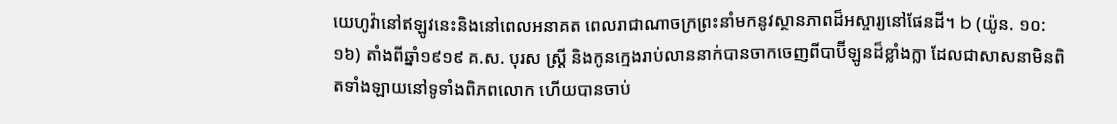យេហូវ៉ានៅឥឡូវនេះនិងនៅពេលអនាគត ពេលរាជាណាចក្រព្រះនាំមកនូវស្ថានភាពដ៏អស្ចារ្យនៅផែនដី។ b (យ៉ូន. ១០:១៦) តាំងពីឆ្នាំ១៩១៩ គ.ស. បុរស ស្ត្រី និងកូនក្មេងរាប់លាននាក់បានចាកចេញពីបាប៊ីឡូនដ៏ខ្លាំងក្លា ដែលជាសាសនាមិនពិតទាំងឡាយនៅទូទាំងពិភពលោក ហើយបានចាប់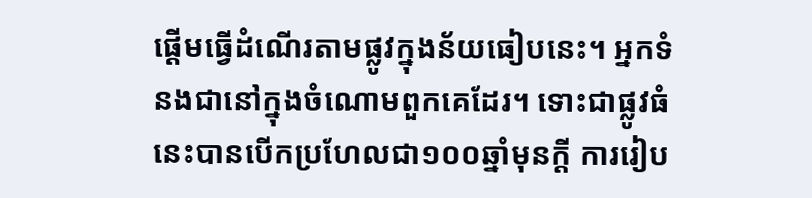ផ្ដើមធ្វើដំណើរតាមផ្លូវក្នុងន័យធៀបនេះ។ អ្នកទំនងជានៅក្នុងចំណោមពួកគេដែរ។ ទោះជាផ្លូវធំនេះបានបើកប្រហែលជា១០០ឆ្នាំមុនក្ដី ការរៀប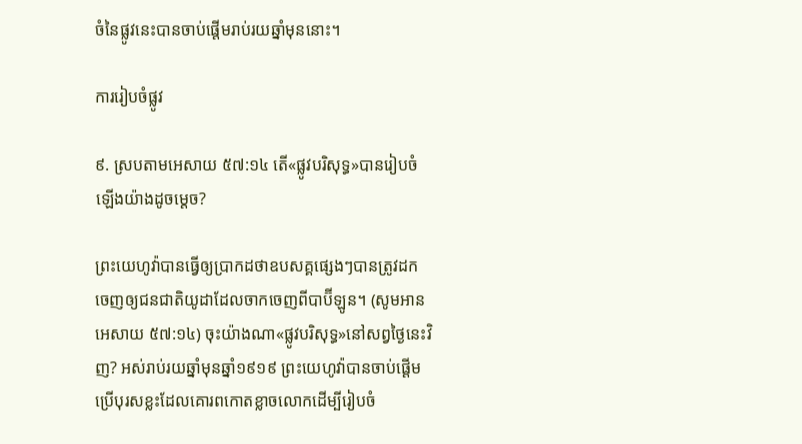ចំនៃផ្លូវនេះបានចាប់ផ្ដើមរាប់រយឆ្នាំមុននោះ។

ការរៀបចំផ្លូវ

៩. ស្របតាមអេសាយ ៥៧:១៤ តើ«ផ្លូវបរិសុទ្ធ»បានរៀបចំឡើងយ៉ាងដូចម្ដេច?

ព្រះយេហូវ៉ាបានធ្វើឲ្យប្រាកដថាឧបសគ្គផ្សេងៗបានត្រូវដកចេញឲ្យជនជាតិយូដាដែលចាកចេញពីបាប៊ីឡូន។ (សូមអាន អេសាយ ៥៧:១៤) ចុះយ៉ាងណា«ផ្លូវបរិសុទ្ធ»នៅសព្វថ្ងៃនេះវិញ? អស់រាប់រយឆ្នាំមុនឆ្នាំ១៩១៩ ព្រះយេហូវ៉ាបានចាប់ផ្ដើមប្រើបុរសខ្លះដែលគោរពកោតខ្លាចលោកដើម្បីរៀបចំ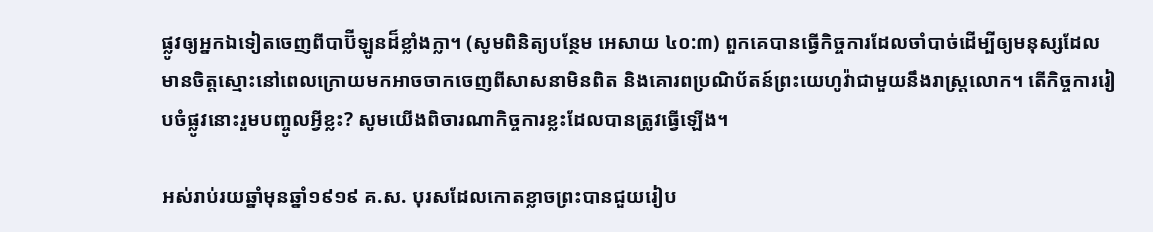ផ្លូវឲ្យអ្នកឯទៀតចេញពីបាប៊ីឡូនដ៏ខ្លាំងក្លា។ (សូមពិនិត្យបន្ថែម អេសាយ ៤០:៣) ពួកគេបានធ្វើកិច្ចការដែលចាំបាច់ដើម្បីឲ្យមនុស្សដែលមានចិត្តស្មោះនៅពេលក្រោយមកអាចចាកចេញពីសាសនាមិនពិត និងគោរពប្រណិប័តន៍ព្រះយេហូវ៉ាជាមួយនឹងរាស្ត្រលោក។ តើកិច្ចការរៀបចំផ្លូវនោះរួមបញ្ចូលអ្វីខ្លះ? សូមយើងពិចារណាកិច្ចការខ្លះដែលបានត្រូវធ្វើឡើង។

អស់រាប់រយឆ្នាំមុនឆ្នាំ១៩១៩ គ.ស. បុរសដែលកោតខ្លាចព្រះបានជួយរៀប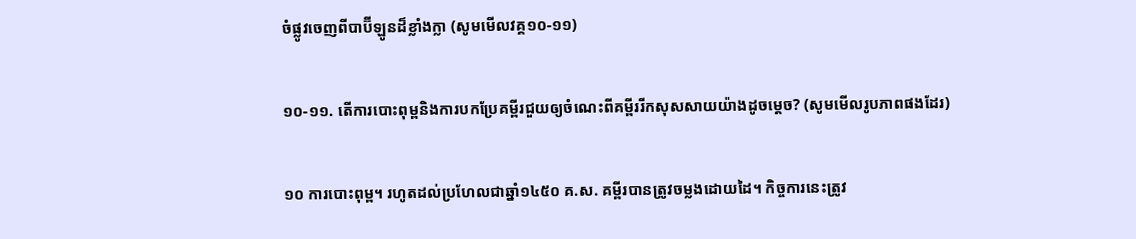ចំផ្លូវចេញពីបាប៊ីឡូនដ៏ខ្លាំងក្លា (សូមមើលវគ្គ១០-១១)

១០-១១. តើការបោះពុម្ពនិងការបកប្រែគម្ពីរជួយឲ្យចំណេះពីគម្ពីររីកសុសសាយយ៉ាងដូចម្ដេច? (សូមមើលរូបភាពផងដែរ)

១០ ការបោះពុម្ព។ រហូតដល់ប្រហែលជាឆ្នាំ១៤៥០ គ.ស. គម្ពីរបានត្រូវចម្លងដោយដៃ។ កិច្ចការនេះត្រូវ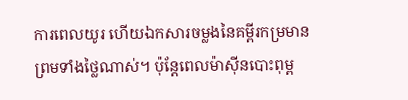ការពេលយូរ ហើយឯកសារចម្លងនៃគម្ពីរកម្រមាន ព្រមទាំងថ្លៃណាស់។ ប៉ុន្តែពេលម៉ាស៊ីនបោះពុម្ព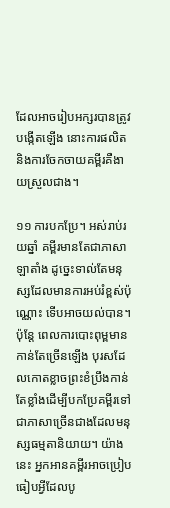ដែលអាចរៀបអក្សរបានត្រូវបង្កើតឡើង នោះការផលិតនិងការចែកចាយគម្ពីរគឺងាយស្រួលជាង។

១១ ការបកប្រែ។ អស់រាប់រយឆ្នាំ គម្ពីរមានតែជាភាសាឡាតាំង ដូច្នេះទាល់តែមនុស្សដែលមានការអប់រំខ្ពស់ប៉ុណ្ណោះ ទើបអាចយល់បាន។ ប៉ុន្តែ ពេលការបោះពុម្ពមានកាន់តែច្រើនឡើង បុរសដែលកោតខ្លាចព្រះខំប្រឹងកាន់តែខ្លាំងដើម្បីបកប្រែគម្ពីរទៅជាភាសាច្រើនជាងដែលមនុស្សធម្មតានិយាយ។ យ៉ាងនេះ អ្នកអានគម្ពីរអាចប្រៀបធៀបអ្វីដែលបូ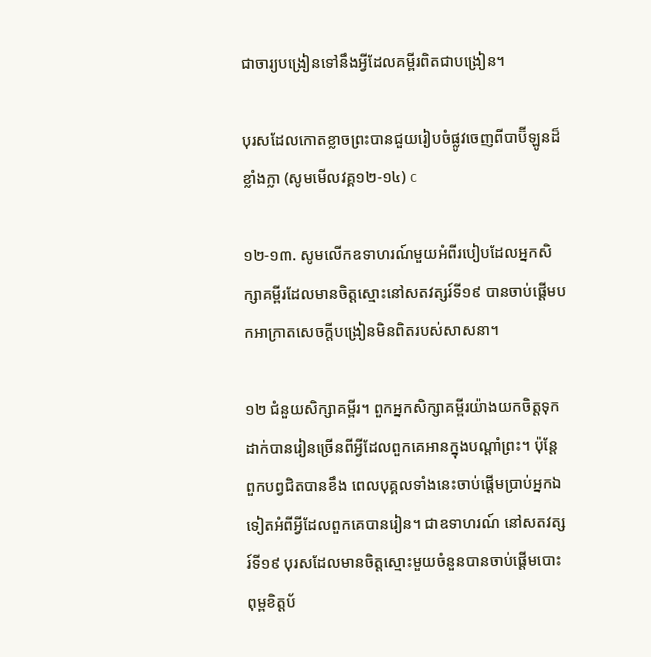ជាចារ្យបង្រៀនទៅនឹងអ្វីដែលគម្ពីរពិតជាបង្រៀន។

បុរសដែលកោតខ្លាចព្រះបានជួយរៀបចំផ្លូវចេញពីបាប៊ីឡូនដ៏ខ្លាំងក្លា (សូមមើលវគ្គ១២-១៤) c

១២-១៣. សូមលើកឧទាហរណ៍មួយអំពីរបៀបដែលអ្នកសិក្សាគម្ពីរដែលមានចិត្តស្មោះនៅសតវត្សរ៍ទី១៩ បានចាប់ផ្ដើមបកអាក្រាតសេចក្ដីបង្រៀនមិនពិតរបស់សាសនា។

១២ ជំនួយសិក្សាគម្ពីរ។ ពួកអ្នកសិក្សាគម្ពីរយ៉ាងយកចិត្តទុកដាក់បានរៀនច្រើនពីអ្វីដែលពួកគេអានក្នុងបណ្ដាំព្រះ។ ប៉ុន្តែ ពួកបព្វជិតបានខឹង ពេលបុគ្គលទាំងនេះចាប់ផ្ដើមប្រាប់អ្នកឯទៀតអំពីអ្វីដែលពួកគេបានរៀន។ ជាឧទាហរណ៍ នៅសតវត្សរ៍ទី១៩ បុរសដែលមានចិត្តស្មោះមួយចំនួនបានចាប់ផ្ដើមបោះពុម្ពខិត្តប័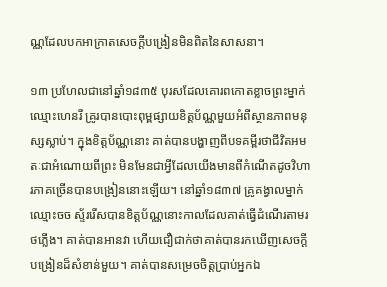ណ្ណដែលបកអាក្រាតសេចក្ដីបង្រៀនមិនពិតនៃសាសនា។

១៣ ប្រហែលជានៅឆ្នាំ១៨៣៥ បុរសដែលគោរពកោតខ្លាចព្រះម្នាក់ឈ្មោះហេនរី គ្រូរបានបោះពុម្ពផ្សាយខិត្តប័ណ្ណមួយអំពីស្ថានភាពមនុស្សស្លាប់។ ក្នុងខិត្តប័ណ្ណនោះ គាត់បានបង្ហាញពីបទគម្ពីរថាជីវិតអមតៈជាអំណោយពីព្រះ មិនមែនជាអ្វីដែលយើងមានពីកំណើតដូចវិហារភាគច្រើនបានបង្រៀននោះឡើយ។ នៅឆ្នាំ១៨៣៧ គ្រូគង្វាលម្នាក់ឈ្មោះចច ស្ទ័ររើសបានខិត្តប័ណ្ណនោះកាលដែលគាត់ធ្វើដំណើរតាមរថភ្លើង។ គាត់បានអានវា ហើយជឿជាក់ថាគាត់បានរកឃើញសេចក្ដីបង្រៀនដ៏សំខាន់មួយ។ គាត់បានសម្រេចចិត្តប្រាប់អ្នកឯ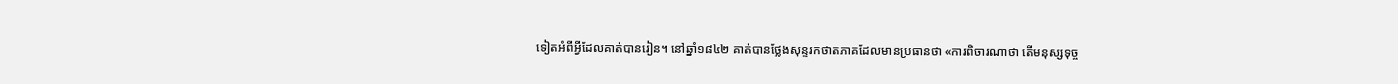ទៀតអំពីអ្វីដែលគាត់បានរៀន។ នៅឆ្នាំ១៨៤២ គាត់បានថ្លែងសុន្ទរកថាតភាគដែលមានប្រធានថា «ការពិចារណាថា តើមនុស្សទុច្ច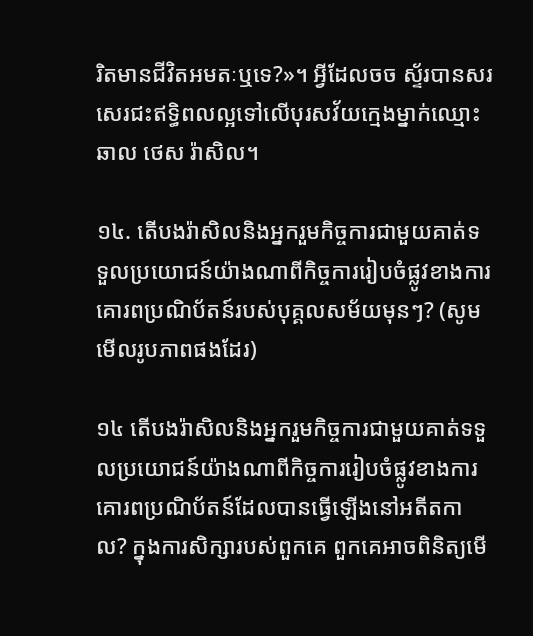រិតមានជីវិតអមតៈឬទេ?»។ អ្វីដែលចច ស្ទ័របានសរសេរជះឥទ្ធិពលល្អទៅលើបុរសវ័យក្មេងម្នាក់ឈ្មោះឆាល ថេស រ៉ាសិល។

១៤. តើបងរ៉ាសិលនិងអ្នករួមកិច្ចការជាមួយគាត់ទទួលប្រយោជន៍យ៉ាងណាពីកិច្ចការរៀបចំផ្លូវខាងការគោរពប្រណិប័តន៍របស់បុគ្គលសម័យមុនៗ? (សូមមើលរូបភាពផងដែរ)

១៤ តើបងរ៉ាសិលនិងអ្នករួមកិច្ចការជាមួយគាត់ទទួលប្រយោជន៍យ៉ាងណាពីកិច្ចការរៀបចំផ្លូវខាងការគោរពប្រណិប័តន៍ដែលបានធ្វើឡើងនៅអតីតកាល? ក្នុងការសិក្សារបស់ពួកគេ ពួកគេអាចពិនិត្យមើ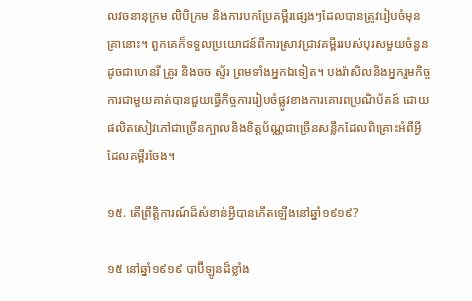លវចនានុក្រម លិបិក្រម និងការបកប្រែគម្ពីរផ្សេងៗដែលបានត្រូវរៀបចំមុនគ្រានោះ។ ពួកគេក៏ទទួលប្រយោជន៍ពីការស្រាវជ្រាវគម្ពីររបស់បុរសមួយចំនួនដូចជាហេនរី គ្រូរ និងចច ស្ទ័រ ព្រមទាំងអ្នកឯទៀត។ បងរ៉ាសិលនិងអ្នករួមកិច្ចការជាមួយគាត់បានជួយធ្វើកិច្ចការរៀបចំផ្លូវខាងការគោរពប្រណិប័តន៍ ដោយផលិតសៀវភៅជាច្រើនក្បាលនិងខិត្តប័ណ្ណជាច្រើនសន្លឹកដែលពិគ្រោះអំពីអ្វីដែលគម្ពីរចែង។

១៥. តើព្រឹត្តិការណ៍ដ៏សំខាន់អ្វីបានកើតឡើងនៅឆ្នាំ១៩១៩?

១៥ នៅឆ្នាំ១៩១៩ បាប៊ីឡូនដ៏ខ្លាំង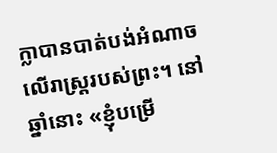ក្លាបានបាត់បង់អំណាចលើរាស្ត្ររបស់ព្រះ។ នៅឆ្នាំនោះ «ខ្ញុំបម្រើ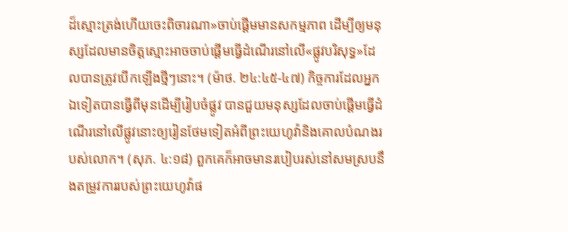ដ៏ស្មោះត្រង់ហើយចេះពិចារណា»ចាប់ផ្ដើមមានសកម្មភាព ដើម្បីឲ្យមនុស្សដែលមានចិត្តស្មោះអាចចាប់ផ្ដើមធ្វើដំណើរនៅលើ«ផ្លូវបរិសុទ្ធ»ដែលបានត្រូវបើកឡើងថ្មីៗនោះ។ (ម៉ាថ. ២៤:៤៥-៤៧) កិច្ចការដែលអ្នកឯទៀតបានធ្វើពីមុនដើម្បីរៀបចំផ្លូវ បានជួយមនុស្សដែលចាប់ផ្ដើមធ្វើដំណើរនៅលើផ្លូវនោះឲ្យរៀនថែមទៀតអំពីព្រះយេហូវ៉ានិងគោលបំណងរបស់លោក។ (សុភ. ៤:១៨) ពួកគេក៏អាចមានរបៀបរស់នៅសមស្របនឹងតម្រូវការរបស់ព្រះយេហូវ៉ាផ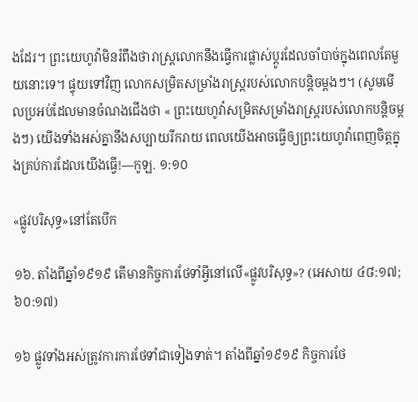ងដែរ។ ព្រះយេហូវ៉ាមិនរំពឹងថារាស្ត្រលោកនឹងធ្វើការផ្លាស់ប្ដូរដែលចាំបាច់ក្នុងពេលតែមួយនោះទេ។ ផ្ទុយទៅវិញ លោកសម្រិតសម្រាំងរាស្ត្ររបស់លោកបន្តិចម្ដងៗ។ (សូមមើលប្រអប់ដែលមានចំណងជើងថា « ព្រះយេហូវ៉ាសម្រិតសម្រាំងរាស្ត្ររបស់លោកបន្តិចម្ដងៗ) យើងទាំងអស់គ្នានឹងសប្បាយរីករាយ ពេលយើងអាចធ្វើឲ្យព្រះយេហូវ៉ាពេញចិត្តក្នុងគ្រប់ការដែលយើងធ្វើ!—កូឡ. ១:១០

«ផ្លូវបរិសុទ្ធ»នៅតែបើក

១៦. តាំងពីឆ្នាំ១៩១៩ តើមានកិច្ចការថែទាំអ្វីនៅលើ«ផ្លូវបរិសុទ្ធ»? (អេសាយ ៤៨:១៧; ៦០:១៧)

១៦ ផ្លូវទាំងអស់ត្រូវការការថែទាំជាទៀងទាត់។ តាំងពីឆ្នាំ១៩១៩ កិច្ចការថែ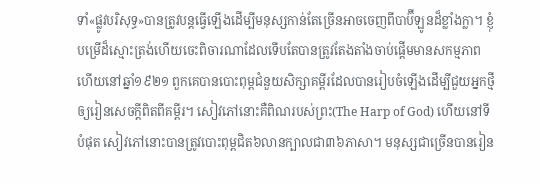ទាំ«ផ្លូវបរិសុទ្ធ»បានត្រូវបន្តធ្វើឡើងដើម្បីមនុស្សកាន់តែច្រើនអាចចេញពីបាប៊ីឡូនដ៏ខ្លាំងក្លា។ ខ្ញុំបម្រើដ៏ស្មោះត្រង់ហើយចេះពិចារណាដែលទើបតែបានត្រូវតែងតាំងចាប់ផ្ដើមមានសកម្មភាព ហើយនៅឆ្នាំ១៩២១ ពួកគេបានបោះពុម្ពជំនួយសិក្សាគម្ពីរដែលបានរៀបចំឡើងដើម្បីជួយអ្នកថ្មីឲ្យរៀនសេចក្ដីពិតពីគម្ពីរ។ សៀវភៅនោះគឺពិណរបស់ព្រះ(The Harp of God) ហើយនៅទីបំផុត សៀវភៅនោះបានត្រូវបោះពុម្ពជិត៦លានក្បាលជា៣៦ភាសា។ មនុស្សជាច្រើនបានរៀន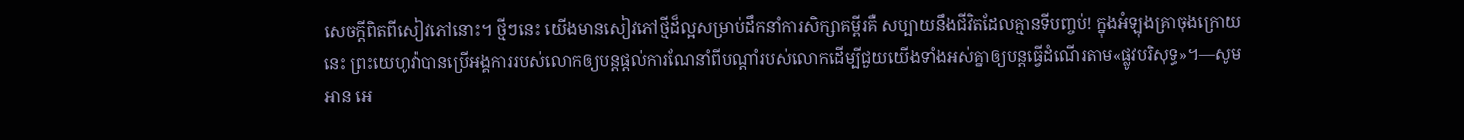សេចក្ដីពិតពីសៀវភៅនោះ។ ថ្មីៗនេះ យើងមានសៀវភៅថ្មីដ៏ល្អសម្រាប់ដឹកនាំការសិក្សាគម្ពីរគឺ សប្បាយនឹងជីវិតដែលគ្មានទីបញ្ចប់! ក្នុងអំឡុងគ្រាចុងក្រោយនេះ ព្រះយេហូវ៉ាបានប្រើអង្គការរបស់លោកឲ្យបន្តផ្ដល់ការណែនាំពីបណ្ដាំរបស់លោកដើម្បីជួយយើងទាំងអស់គ្នាឲ្យបន្តធ្វើដំណើរតាម«ផ្លូវបរិសុទ្ធ»។—សូមអាន អេ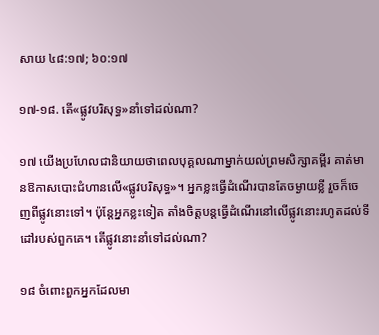សាយ ៤៨:១៧; ៦០:១៧

១៧-១៨. តើ«ផ្លូវបរិសុទ្ធ»នាំទៅដល់ណា?

១៧ យើងប្រហែលជានិយាយថាពេលបុគ្គលណាម្នាក់យល់ព្រមសិក្សាគម្ពីរ គាត់មានឱកាសបោះជំហានលើ«ផ្លូវបរិសុទ្ធ»។ អ្នកខ្លះធ្វើដំណើរបានតែចម្ងាយខ្លី រួចក៏ចេញពីផ្លូវនោះទៅ។ ប៉ុន្តែអ្នកខ្លះទៀត តាំងចិត្តបន្តធ្វើដំណើរនៅលើផ្លូវនោះរហូតដល់ទីដៅរបស់ពួកគេ។ តើផ្លូវនោះនាំទៅដល់ណា?

១៨ ចំពោះពួកអ្នកដែលមា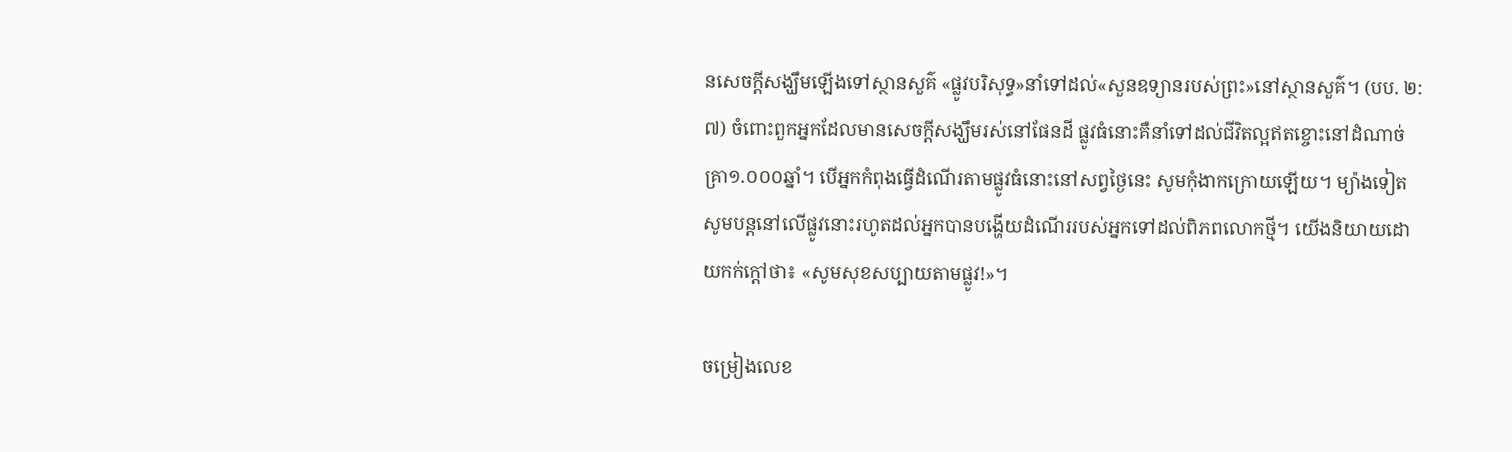នសេចក្ដីសង្ឃឹមឡើងទៅស្ថានសួគ៌ «ផ្លូវបរិសុទ្ធ»នាំទៅដល់«សួនឧទ្យានរបស់ព្រះ»នៅស្ថានសួគ៌។ (បប. ២:៧) ចំពោះពួកអ្នកដែលមានសេចក្ដីសង្ឃឹមរស់នៅផែនដី ផ្លូវធំនោះគឺនាំទៅដល់ជីវិតល្អឥតខ្ចោះនៅដំណាច់គ្រា១.០០០ឆ្នាំ។ បើអ្នកកំពុងធ្វើដំណើរតាមផ្លូវធំនោះនៅសព្វថ្ងៃនេះ សូមកុំងាកក្រោយឡើយ។ ម្យ៉ាងទៀត សូមបន្តនៅលើផ្លូវនោះរហូតដល់អ្នកបានបង្ហើយដំណើររបស់អ្នកទៅដល់ពិភពលោកថ្មី។ យើងនិយាយដោយកក់ក្ដៅថា៖ «សូមសុខសប្បាយតាមផ្លូវ!»។

ចម្រៀងលេខ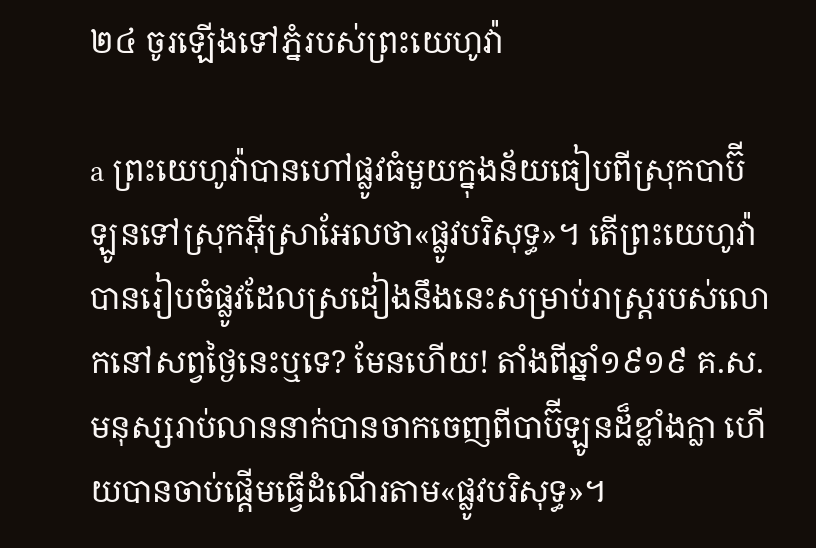២៤ ចូរឡើងទៅភ្នំរបស់ព្រះយេហូវ៉ា

a ព្រះយេហូវ៉ាបានហៅផ្លូវធំមួយក្នុងន័យធៀបពីស្រុកបាប៊ីឡូនទៅស្រុកអ៊ីស្រាអែលថា«ផ្លូវបរិសុទ្ធ»។ តើព្រះយេហូវ៉ាបានរៀបចំផ្លូវដែលស្រដៀងនឹងនេះសម្រាប់រាស្ត្ររបស់លោកនៅសព្វថ្ងៃនេះឬទេ? មែនហើយ! តាំងពីឆ្នាំ១៩១៩ គ.ស. មនុស្សរាប់លាននាក់បានចាកចេញពីបាប៊ីឡូនដ៏ខ្លាំងក្លា ហើយបានចាប់ផ្ដើមធ្វើដំណើរតាម«ផ្លូវបរិសុទ្ធ»។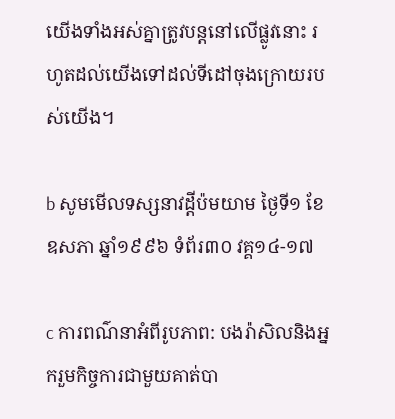យើងទាំងអស់គ្នាត្រូវបន្តនៅលើផ្លូវនោះ រហូតដល់យើងទៅដល់ទីដៅចុងក្រោយរបស់យើង។

b សូមមើលទស្សនាវដ្ដីប៉មយាម ថ្ងៃទី១ ខែឧសភា ឆ្នាំ១៩៩៦ ទំព័រ៣០ វគ្គ១៤-១៧

c ការពណ៌នាអំពីរូបភាព: បងរ៉ាសិលនិងអ្នករួមកិច្ចការជាមួយគាត់បា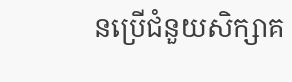នប្រើជំនួយសិក្សាគ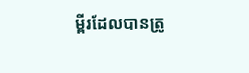ម្ពីរដែលបានត្រូ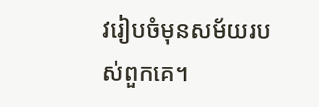វរៀបចំមុនសម័យរបស់ពួកគេ។